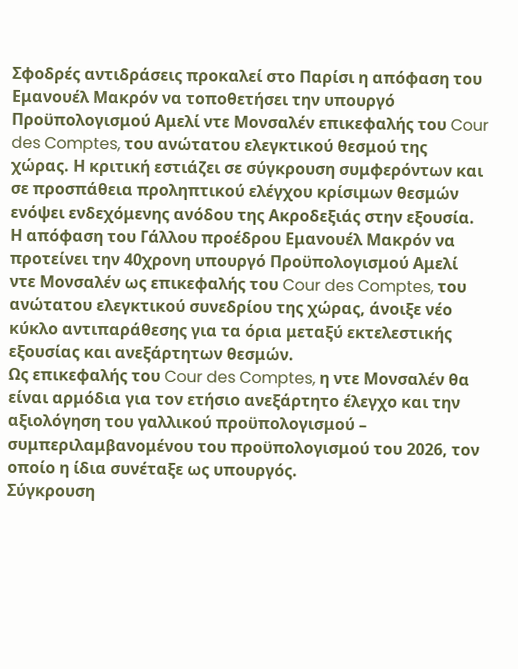Σφοδρές αντιδράσεις προκαλεί στο Παρίσι η απόφαση του Εμανουέλ Μακρόν να τοποθετήσει την υπουργό Προϋπολογισμού Αμελί ντε Μονσαλέν επικεφαλής του Cour des Comptes, του ανώτατου ελεγκτικού θεσμού της χώρας. Η κριτική εστιάζει σε σύγκρουση συμφερόντων και σε προσπάθεια προληπτικού ελέγχου κρίσιμων θεσμών ενόψει ενδεχόμενης ανόδου της Ακροδεξιάς στην εξουσία.
Η απόφαση του Γάλλου προέδρου Εμανουέλ Μακρόν να προτείνει την 40χρονη υπουργό Προϋπολογισμού Αμελί ντε Μονσαλέν ως επικεφαλής του Cour des Comptes, του ανώτατου ελεγκτικού συνεδρίου της χώρας, άνοιξε νέο κύκλο αντιπαράθεσης για τα όρια μεταξύ εκτελεστικής εξουσίας και ανεξάρτητων θεσμών.
Ως επικεφαλής του Cour des Comptes, η ντε Μονσαλέν θα είναι αρμόδια για τον ετήσιο ανεξάρτητο έλεγχο και την αξιολόγηση του γαλλικού προϋπολογισμού – συμπεριλαμβανομένου του προϋπολογισμού του 2026, τον οποίο η ίδια συνέταξε ως υπουργός.
Σύγκρουση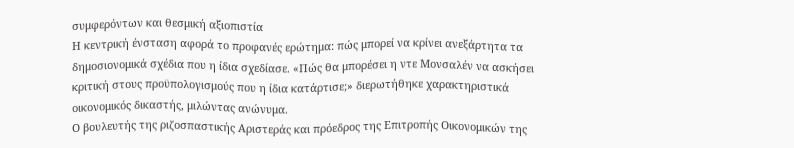συμφερόντων και θεσμική αξιοπιστία
Η κεντρική ένσταση αφορά το προφανές ερώτημα: πώς μπορεί να κρίνει ανεξάρτητα τα δημοσιονομικά σχέδια που η ίδια σχεδίασε. «Πώς θα μπορέσει η ντε Μονσαλέν να ασκήσει κριτική στους προϋπολογισμούς που η ίδια κατάρτισε;» διερωτήθηκε χαρακτηριστικά οικονομικός δικαστής, μιλώντας ανώνυμα.
Ο βουλευτής της ριζοσπαστικής Αριστεράς και πρόεδρος της Επιτροπής Οικονομικών της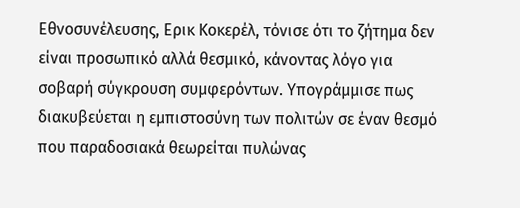Εθνοσυνέλευσης, Ερικ Κοκερέλ, τόνισε ότι το ζήτημα δεν είναι προσωπικό αλλά θεσμικό, κάνοντας λόγο για σοβαρή σύγκρουση συμφερόντων. Υπογράμμισε πως διακυβεύεται η εμπιστοσύνη των πολιτών σε έναν θεσμό που παραδοσιακά θεωρείται πυλώνας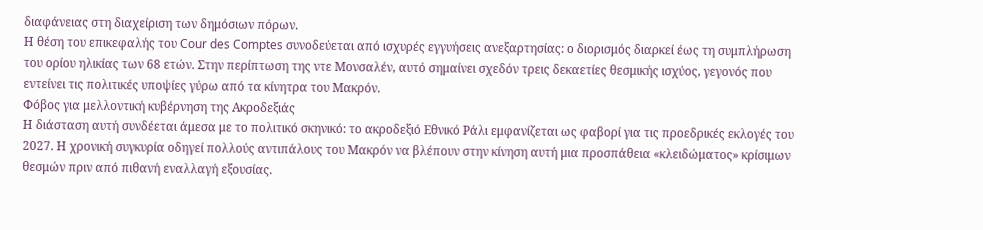διαφάνειας στη διαχείριση των δημόσιων πόρων.
Η θέση του επικεφαλής του Cour des Comptes συνοδεύεται από ισχυρές εγγυήσεις ανεξαρτησίας: ο διορισμός διαρκεί έως τη συμπλήρωση του ορίου ηλικίας των 68 ετών. Στην περίπτωση της ντε Μονσαλέν, αυτό σημαίνει σχεδόν τρεις δεκαετίες θεσμικής ισχύος, γεγονός που εντείνει τις πολιτικές υποψίες γύρω από τα κίνητρα του Μακρόν.
Φόβος για μελλοντική κυβέρνηση της Ακροδεξιάς
Η διάσταση αυτή συνδέεται άμεσα με το πολιτικό σκηνικό: το ακροδεξιό Εθνικό Ράλι εμφανίζεται ως φαβορί για τις προεδρικές εκλογές του 2027. Η χρονική συγκυρία οδηγεί πολλούς αντιπάλους του Μακρόν να βλέπουν στην κίνηση αυτή μια προσπάθεια «κλειδώματος» κρίσιμων θεσμών πριν από πιθανή εναλλαγή εξουσίας.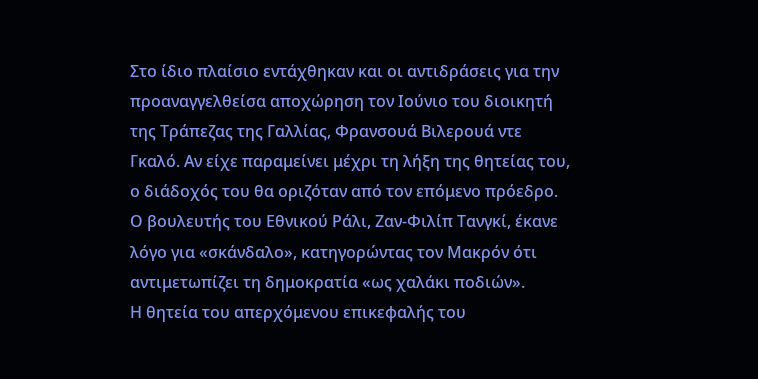Στο ίδιο πλαίσιο εντάχθηκαν και οι αντιδράσεις για την προαναγγελθείσα αποχώρηση τον Ιούνιο του διοικητή της Τράπεζας της Γαλλίας, Φρανσουά Βιλερουά ντε Γκαλό. Αν είχε παραμείνει μέχρι τη λήξη της θητείας του, ο διάδοχός του θα οριζόταν από τον επόμενο πρόεδρο. Ο βουλευτής του Εθνικού Ράλι, Ζαν-Φιλίπ Τανγκί, έκανε λόγο για «σκάνδαλο», κατηγορώντας τον Μακρόν ότι αντιμετωπίζει τη δημοκρατία «ως χαλάκι ποδιών».
Η θητεία του απερχόμενου επικεφαλής του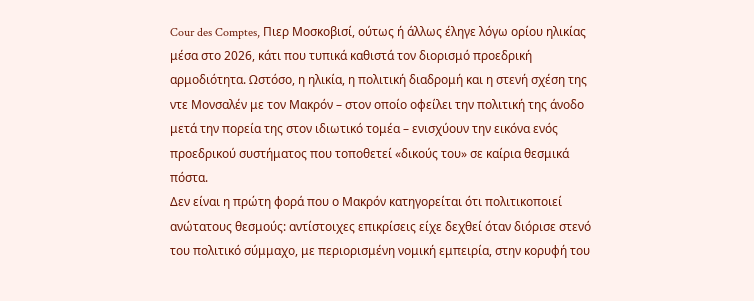Cour des Comptes, Πιερ Μοσκοβισί, ούτως ή άλλως έληγε λόγω ορίου ηλικίας μέσα στο 2026, κάτι που τυπικά καθιστά τον διορισμό προεδρική αρμοδιότητα. Ωστόσο, η ηλικία, η πολιτική διαδρομή και η στενή σχέση της ντε Μονσαλέν με τον Μακρόν – στον οποίο οφείλει την πολιτική της άνοδο μετά την πορεία της στον ιδιωτικό τομέα – ενισχύουν την εικόνα ενός προεδρικού συστήματος που τοποθετεί «δικούς του» σε καίρια θεσμικά πόστα.
Δεν είναι η πρώτη φορά που ο Μακρόν κατηγορείται ότι πολιτικοποιεί ανώτατους θεσμούς: αντίστοιχες επικρίσεις είχε δεχθεί όταν διόρισε στενό του πολιτικό σύμμαχο, με περιορισμένη νομική εμπειρία, στην κορυφή του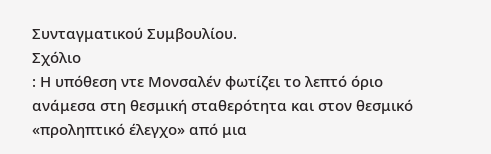Συνταγματικού Συμβουλίου.
Σχόλιο
: Η υπόθεση ντε Μονσαλέν φωτίζει το λεπτό όριο ανάμεσα στη θεσμική σταθερότητα και στον θεσμικό «προληπτικό έλεγχο» από μια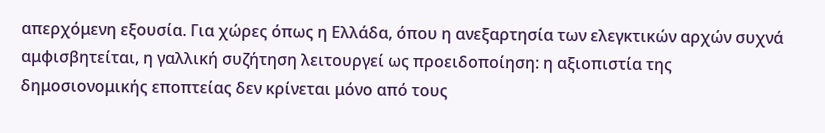απερχόμενη εξουσία. Για χώρες όπως η Ελλάδα, όπου η ανεξαρτησία των ελεγκτικών αρχών συχνά αμφισβητείται, η γαλλική συζήτηση λειτουργεί ως προειδοποίηση: η αξιοπιστία της δημοσιονομικής εποπτείας δεν κρίνεται μόνο από τους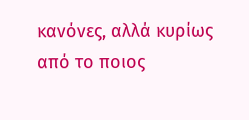κανόνες, αλλά κυρίως από το ποιος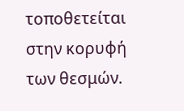τοποθετείται στην κορυφή των θεσμών.